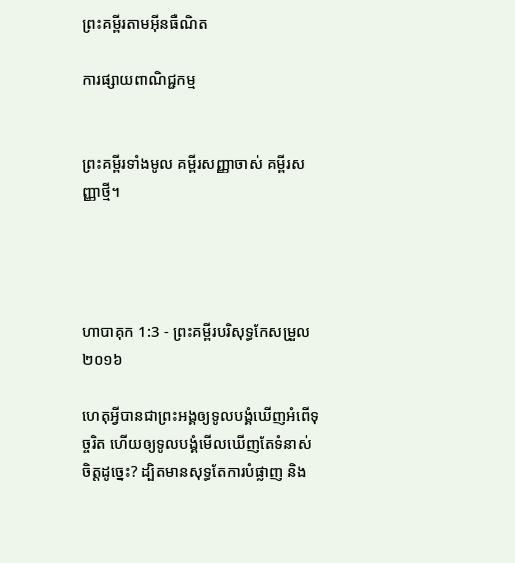ព្រះគម្ពីរតាមអ៊ីនធឺណិត

ការផ្សាយពាណិជ្ជកម្ម


ព្រះគម្ពីរទាំងមូល គម្ពីរសញ្ញាចាស់ គម្ពីរសញ្ញាថ្មី។




ហាបាគុក 1:3 - ព្រះគម្ពីរបរិសុទ្ធកែសម្រួល ២០១៦

ហេតុអ្វីបានជាព្រះ‌អង្គឲ្យទូល‌បង្គំឃើញអំពើទុច្ចរិត ហើយឲ្យទូល‌បង្គំមើលឃើញតែទំនាស់ចិត្តដូច្នេះ? ដ្បិតមានសុទ្ធតែការបំផ្លាញ និង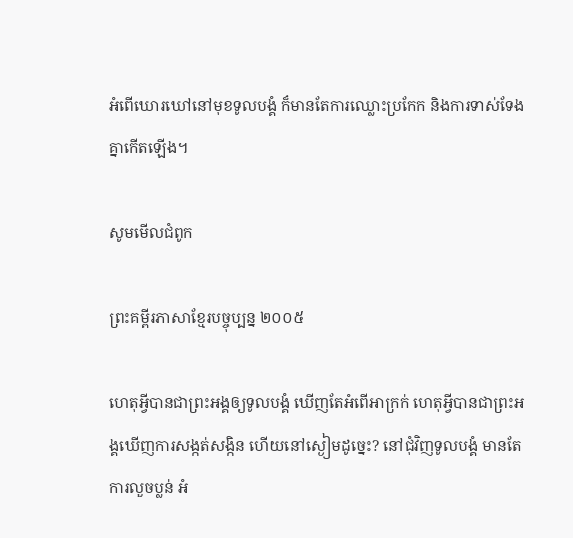អំពើឃោរឃៅនៅមុខទូល‌បង្គំ ក៏មានតែការឈ្លោះប្រកែក និងការទាស់‌ទែងគ្នាកើតឡើង។

សូមមើលជំពូក

ព្រះគម្ពីរភាសាខ្មែរបច្ចុប្បន្ន ២០០៥

ហេតុអ្វីបានជាព្រះអង្គឲ្យទូលបង្គំ ឃើញតែអំពើអាក្រក់ ហេតុអ្វីបានជាព្រះអង្គឃើញការសង្កត់‌សង្កិន ហើយនៅស្ងៀមដូច្នេះ? នៅជុំ‌វិញទូលបង្គំ មានតែការលួចប្លន់ អំ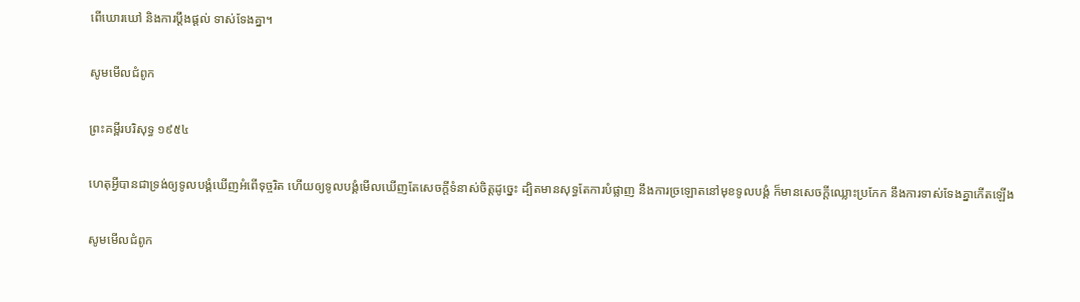ពើឃោរ‌ឃៅ និងការប្ដឹង‌ផ្ដល់ ទាស់‌ទែងគ្នា។

សូមមើលជំពូក

ព្រះគម្ពីរបរិសុទ្ធ ១៩៥៤

ហេតុអ្វីបានជាទ្រង់ឲ្យទូលបង្គំឃើញអំពើទុច្ចរិត ហើយឲ្យទូលបង្គំមើលឃើញតែសេចក្ដីទំនាស់ចិត្តដូច្នេះ ដ្បិតមានសុទ្ធតែការបំផ្លាញ នឹងការច្រឡោតនៅមុខទូលបង្គំ ក៏មានសេចក្ដីឈ្លោះប្រកែក នឹងការទាស់‌ទែងគ្នាកើតឡើង

សូមមើលជំពូក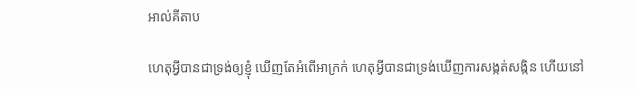អាល់គីតាប

ហេតុអ្វីបានជាទ្រង់ឲ្យខ្ញុំ ឃើញតែអំពើអាក្រក់ ហេតុអ្វីបានជាទ្រង់ឃើញការសង្កត់‌សង្កិន ហើយនៅ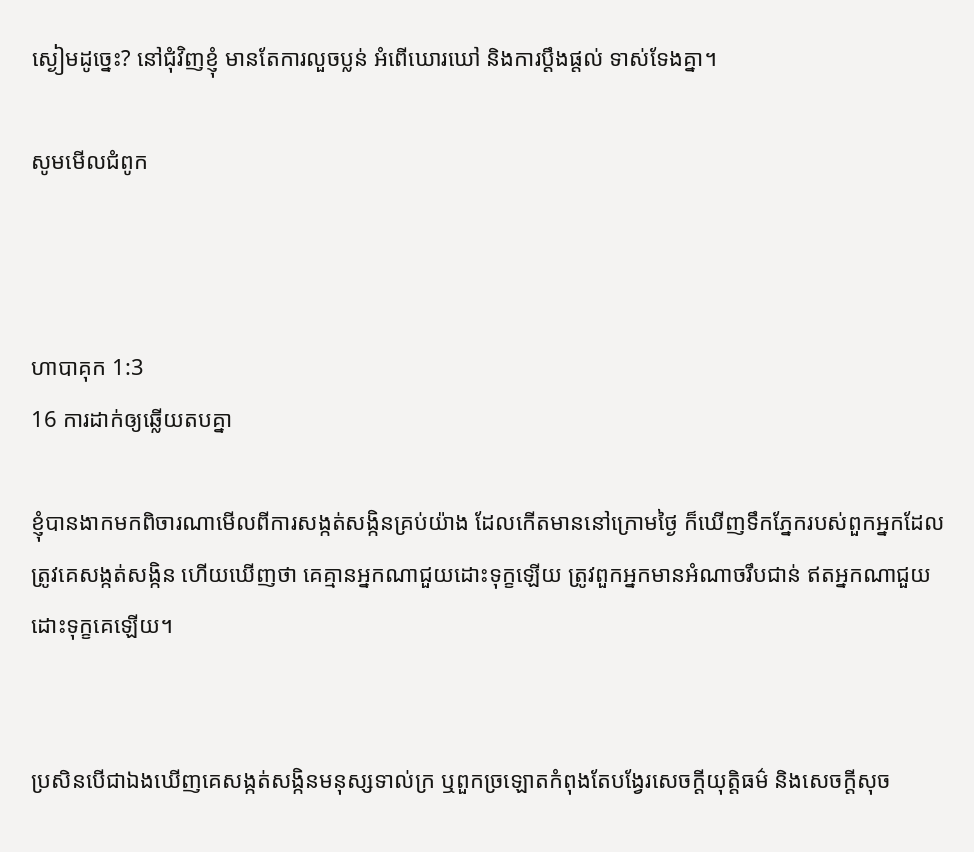ស្ងៀមដូច្នេះ? នៅជុំ‌វិញខ្ញុំ មានតែការលួចប្លន់ អំពើឃោរ‌ឃៅ និងការប្ដឹង‌ផ្តល់ ទាស់‌ទែងគ្នា។

សូមមើលជំពូក



ហាបាគុក 1:3
16 ការដាក់ឲ្យឆ្លើយតបគ្នា

ខ្ញុំបានងាកមកពិចារ‌ណាមើលពីការសង្កត់‌សង្កិនគ្រប់យ៉ាង ដែលកើតមាននៅក្រោមថ្ងៃ ក៏ឃើញទឹកភ្នែករបស់ពួកអ្នកដែលត្រូវគេសង្កត់‌សង្កិន ហើយឃើញថា គេគ្មានអ្នកណាជួយដោះទុក្ខឡើយ ត្រូវពួកអ្នកមានអំណាចរឹប‌ជាន់ ឥតអ្នកណាជួយដោះទុក្ខគេឡើយ។


ប្រសិន‌បើជាឯងឃើញគេសង្កត់‌សង្កិនមនុស្សទាល់ក្រ ឬពួកច្រឡោតកំពុងតែបង្វែរសេចក្ដីយុត្តិ‌ធម៌ និងសេចក្ដីសុច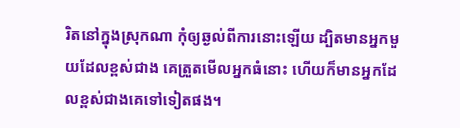រិតនៅក្នុងស្រុកណា កុំឲ្យឆ្ងល់ពីការនោះឡើយ ដ្បិតមានអ្នកមួយដែលខ្ពស់ជាង គេត្រួតមើលអ្នកធំនោះ ហើយក៏មានអ្នកដែលខ្ពស់ជាងគេទៅទៀតផង។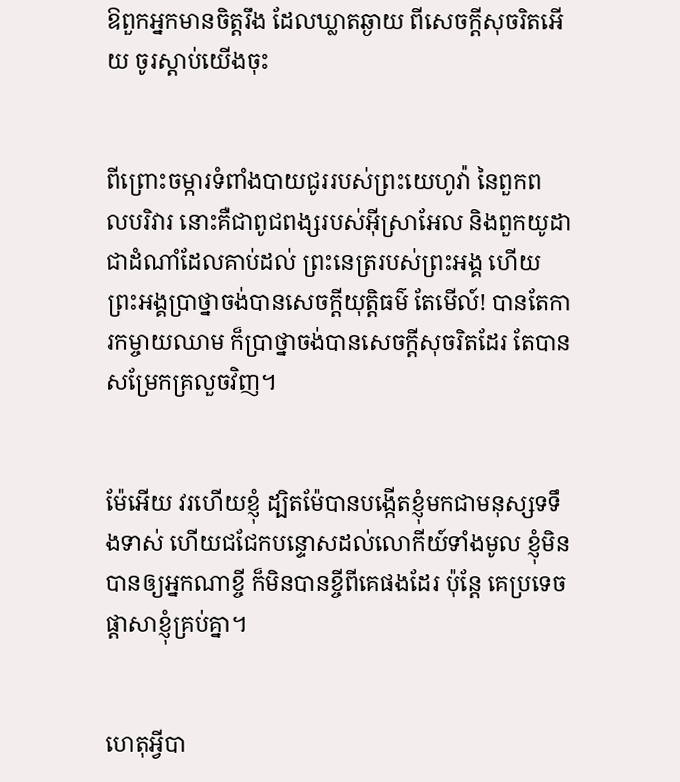ឱពួកអ្នកមានចិត្តរឹង ដែលឃ្លាតឆ្ងាយ ពីសេចក្ដីសុចរិតអើយ ចូរស្តាប់យើងចុះ


ពីព្រោះចម្ការទំពាំង‌បាយ‌ជូររបស់ព្រះ‌យេហូវ៉ា នៃពួកពល‌បរិវារ នោះគឺជាពូជ‌ពង្សរបស់អ៊ីស្រា‌អែល និងពួកយូដា ជាដំណាំដែលគាប់ដល់ ព្រះ‌នេត្ររបស់ព្រះ‌អង្គ ហើយព្រះ‌អង្គប្រាថ្នាចង់បានសេចក្ដីយុត្តិ‌ធម៌ តែមើល៍! បានតែការកម្ចាយឈាម ក៏ប្រាថ្នាចង់បានសេចក្ដីសុចរិតដែរ តែបានសម្រែកគ្រលួចវិញ។


ម៉ែអើយ វរហើយខ្ញុំ ដ្បិតម៉ែបានបង្កើតខ្ញុំមកជាមនុស្សទទឹងទាស់ ហើយជជែកបន្ទោសដល់លោកីយ៍ទាំងមូល ខ្ញុំមិនបានឲ្យអ្នកណាខ្ចី ក៏មិនបានខ្ចីពីគេផងដែរ ប៉ុន្តែ គេប្រទេចផ្ដាសាខ្ញុំគ្រប់គ្នា។


ហេតុអ្វីបា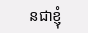នជាខ្ញុំ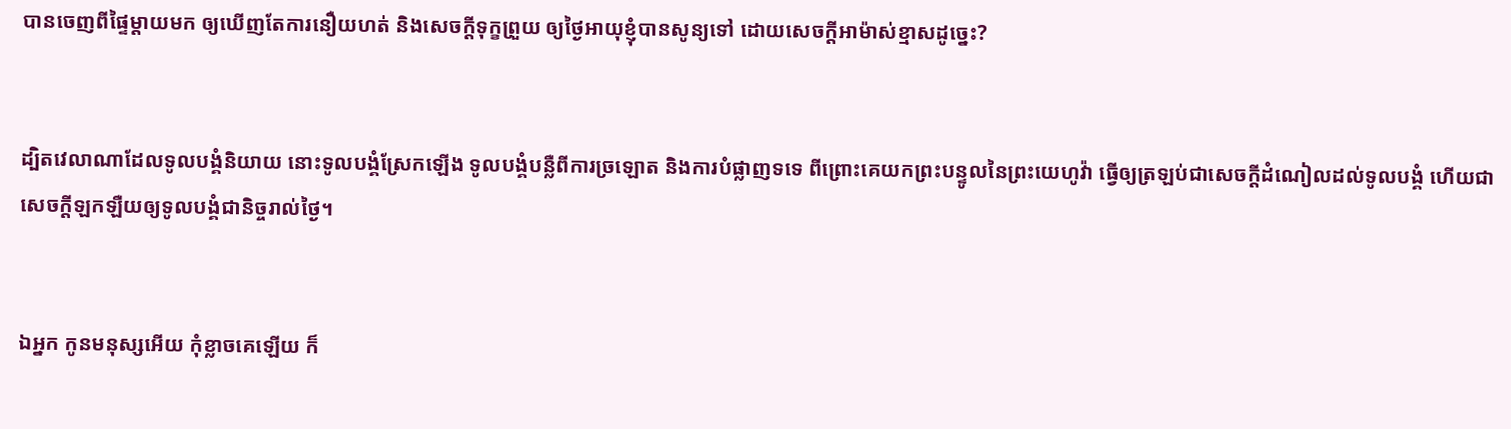បានចេញពីផ្ទៃម្តាយមក ឲ្យឃើញតែការនឿយហត់ និងសេចក្ដីទុក្ខព្រួយ ឲ្យថ្ងៃអាយុខ្ញុំបានសូន្យទៅ ដោយសេចក្ដីអាម៉ាស់ខ្មាសដូច្នេះ?


ដ្បិតវេលាណាដែលទូល‌បង្គំនិយាយ នោះទូល‌បង្គំស្រែកឡើង ទូល‌បង្គំបន្លឺពីការច្រឡោត និងការបំផ្លាញទទេ ពីព្រោះគេយកព្រះ‌បន្ទូលនៃព្រះ‌យេហូវ៉ា ធ្វើឲ្យត្រឡប់ជាសេចក្ដីដំណៀលដល់ទូល‌បង្គំ ហើយជាសេចក្ដីឡក‌ឡឺយឲ្យទូល‌បង្គំជា‌និច្ចរាល់ថ្ងៃ។


ឯអ្នក កូនមនុស្សអើយ កុំខ្លាចគេឡើយ ក៏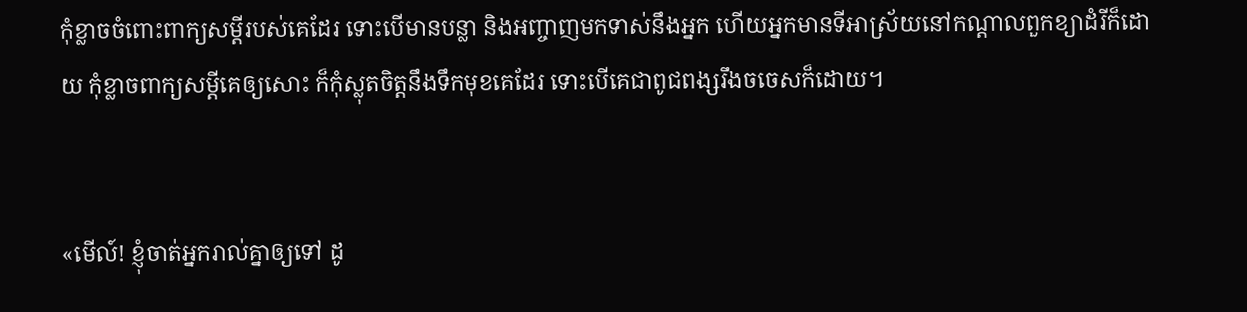កុំខ្លាចចំពោះពាក្យសម្ដីរបស់គេដែរ ទោះបើមានបន្លា និងអញ្ចាញមកទាស់នឹងអ្នក ហើយអ្នកមានទីអាស្រ័យនៅកណ្ដាលពួកខ្យាដំរីក៏ដោយ កុំខ្លាចពាក្យសម្ដីគេឲ្យសោះ ក៏កុំស្លុតចិត្តនឹងទឹកមុខគេដែរ ទោះបើគេជាពូជ‌ពង្សរឹងចចេសក៏ដោយ។


«មើល៍! ខ្ញុំចាត់អ្នករាល់គ្នាឲ្យទៅ ដូ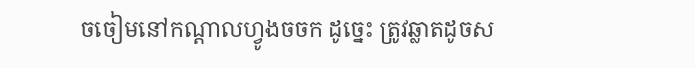ចចៀមនៅកណ្តាលហ្វូងចចក ដូច្នេះ ត្រូវឆ្លាតដូចស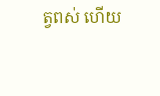ត្វពស់ ហើយ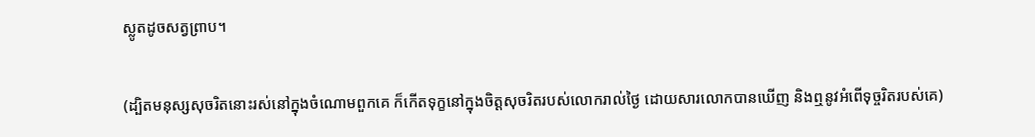ស្លូតដូចសត្វព្រាប។


(ដ្បិតមនុស្សសុចរិតនោះរស់នៅក្នុងចំណោមពួកគេ ក៏កើតទុក្ខនៅក្នុងចិត្តសុចរិតរបស់លោករាល់ថ្ងៃ ដោយសារលោកបានឃើញ និងឮនូវអំពើទុច្ចរិតរបស់គេ)